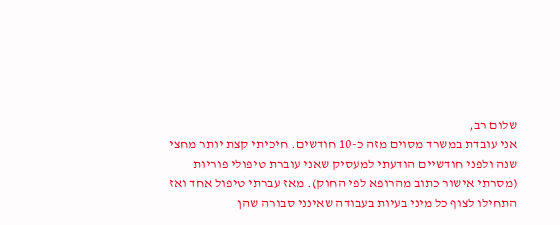שלום רב,
אני עובדת במשרד מסוים מזה כ-10 חודשים. חיכיתי קצת יותר מחצי שנה ולפני חודשיים הודעתי למעסיק שאני עוברת טיפולי פוריות (מסרתי אישור כתוב מהרופא לפי החוק). מאז עברתי טיפול אחד ואז התחילו לצוף כל מיני בעיות בעבודה שאינני סבורה שהן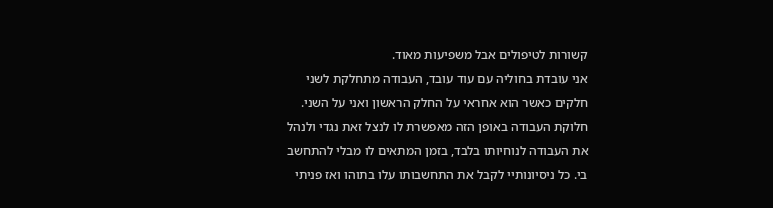קשורות לטיפולים אבל משפיעות מאוד.
אני עובדת בחוליה עם עוד עובד, העבודה מתחלקת לשני חלקים כאשר הוא אחראי על החלק הראשון ואני על השני. חלוקת העבודה באופן הזה מאפשרת לו לנצל זאת נגדי ולנהל את העבודה לנוחיותו בלבד, בזמן המתאים לו מבלי להתחשב בי. כל ניסיונותיי לקבל את התחשבותו עלו בתוהו ואז פניתי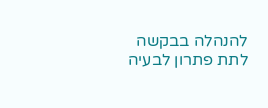להנהלה בבקשה לתת פתרון לבעיה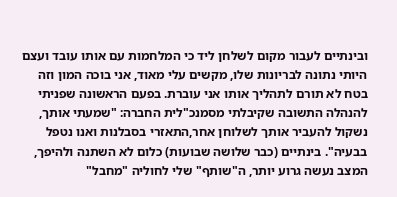ובינתיים לעבור מקום לשלחן ליד כי המלחמות עם אותו עובד ועצם היותי נתונה לבריונות שלו, מקשים עלי מאוד, אני בוכה המון וזה בטח לא תורם לתהליך אותו אני עוברת. בפעם הראשונה שפניתי להנהלה התשובה שקיבלתי מסמנכ"לית החברה: "שמעתי אותך, נשקול להעביר אותך לשלוחן אחר,התאזרי בסבלנות ואנו נטפל בבעיה". בינתיים (כבר שלושה שבועות) כלום לא השתנה ולהיפך, המצב נעשה גרוע יותר, ה"שותף" שלי לחוליה "מחבל"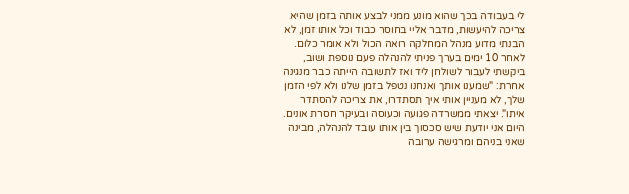לי בעבודה בכך שהוא מונע ממני לבצע אותה בזמן שהיא צריכה להיעשות, מדבר אליי בחוסר כבוד וכל אותו זמן, לא הבנתי מדוע מנהל המחלקה רואה הכול ולא אומר כלום. לאחר 10 ימים בערך פניתי להנהלה פעם נוספת ושוב, ביקשתי לעבור לשולחן ליד ואז לתשובה הייתה כבר מנגינה אחרת: "שמענו אותך ואנחנו נטפל בזמן שלנו ולא לפי הזמן שלך, לא מעניין אותי איך תסתדרו, את צריכה להסתדר איתו". יצאתי ממשרדה פגועה וכעוסה ובעיקר חסרת אונים.
היום אני יודעת שיש סכסוך בין אותו עובד להנהלה, מבינה שאני בניהם ומרגישה ערובה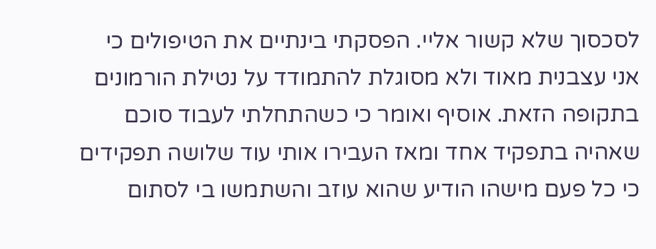לסכסוך שלא קשור אליי. הפסקתי בינתיים את הטיפולים כי אני עצבנית מאוד ולא מסוגלת להתמודד על נטילת הורמונים בתקופה הזאת. אוסיף ואומר כי כשהתחלתי לעבוד סוכם שאהיה בתפקיד אחד ומאז העבירו אותי עוד שלושה תפקידים כי כל פעם מישהו הודיע שהוא עוזב והשתמשו בי לסתום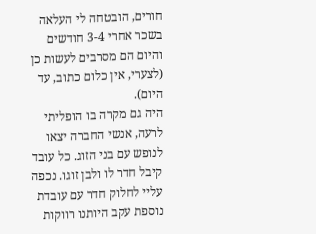חורים, הובטחה לי העלאה בשכר אחרי 3-4 חודשים והיום הם מסרבים לעשות כן (לצערי, אין כלום כתוב, עד היום).
היה גם מקרה בו הופליתי לרעה, אנשי החברה יצאו לנופש עם בני הזוג. כל עובד קיבל חדר לו ולבן זוגו. נכפה עליי לחלוק חדר עם עובדת נוספת עקב היותנו רווקות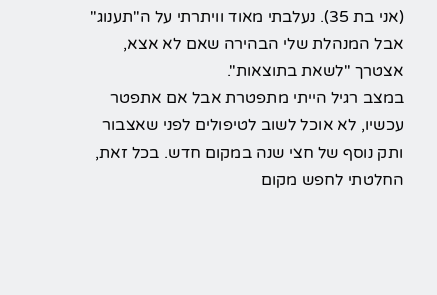(אני בת 35). נעלבתי מאוד וויתרתי על ה"תענוג" אבל המנהלת שלי הבהירה שאם לא אצא, אצטרך "לשאת בתוצאות".
במצב רגיל הייתי מתפטרת אבל אם אתפטר עכשיו, לא אוכל לשוב לטיפולים לפני שאצבור ותק נוסף של חצי שנה במקום חדש. בכל זאת, החלטתי לחפש מקום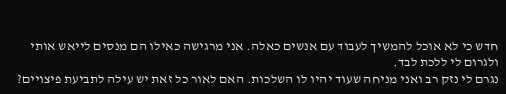חדש כי לא אוכל להמשיך לעבוד עם אנשים כאלה. אני מרגישה כאילו הם מנסים לייאש אותי ולגרום לי ללכת לבד.
נגרם לי נזק רב ואני מניחה שעוד יהיו לו השלכות. האם לאור כל זאת יש עילה לתביעת פיצויים?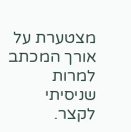מצטערת על אורך המכתב למרות שניסיתי לקצר.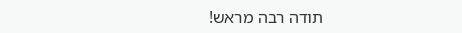תודה רבה מראש!